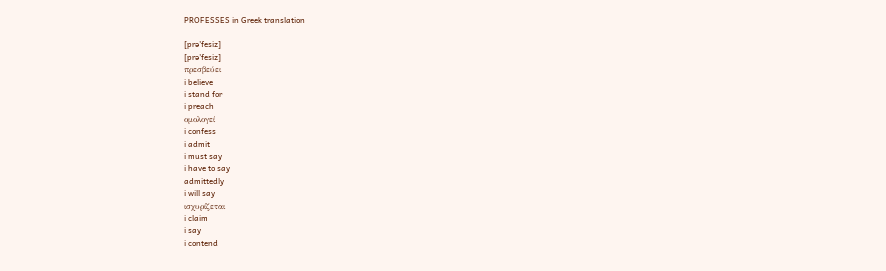PROFESSES in Greek translation

[prə'fesiz]
[prə'fesiz]
πρεσβεύει
i believe
i stand for
i preach
ομολογεί
i confess
i admit
i must say
i have to say
admittedly
i will say
ισχυρίζεται
i claim
i say
i contend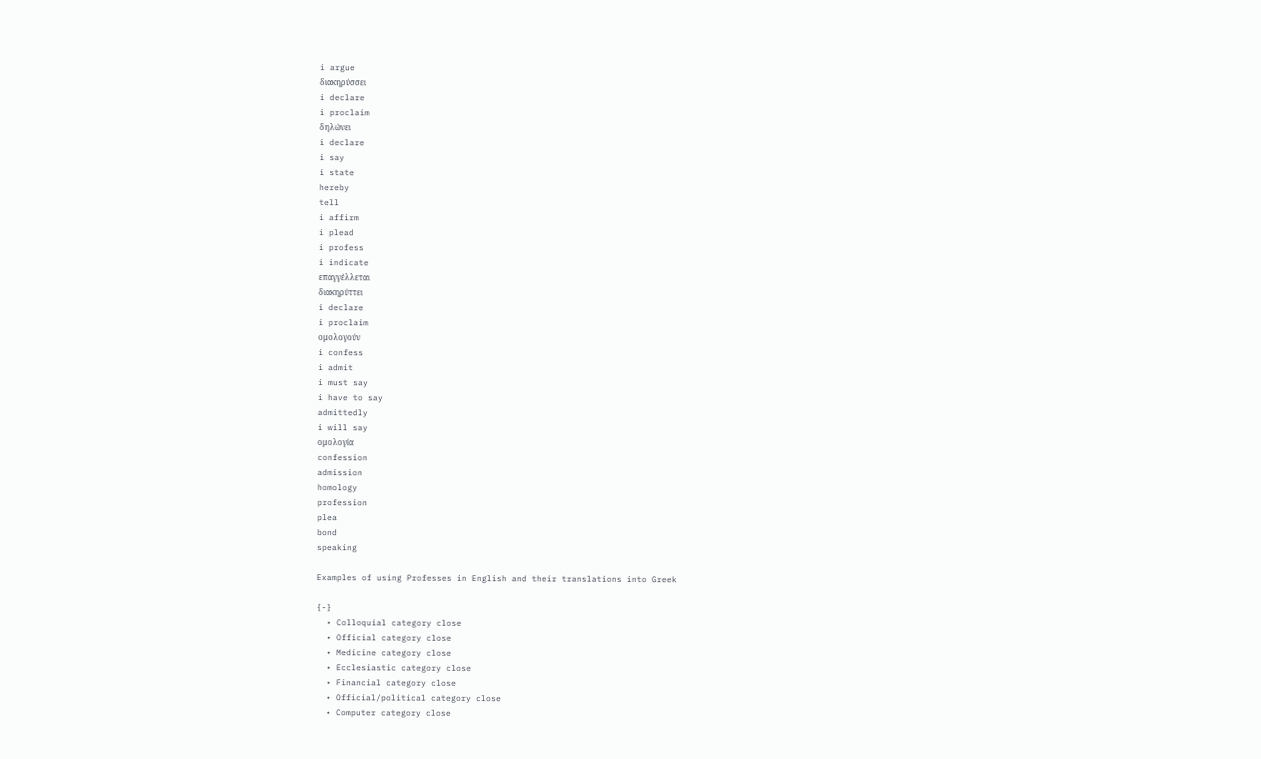i argue
διακηρύσσει
i declare
i proclaim
δηλώνει
i declare
i say
i state
hereby
tell
i affirm
i plead
i profess
i indicate
επαγγέλλεται
διακηρύττει
i declare
i proclaim
ομολογούν
i confess
i admit
i must say
i have to say
admittedly
i will say
ομολογία
confession
admission
homology
profession
plea
bond
speaking

Examples of using Professes in English and their translations into Greek

{-}
  • Colloquial category close
  • Official category close
  • Medicine category close
  • Ecclesiastic category close
  • Financial category close
  • Official/political category close
  • Computer category close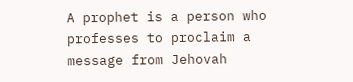A prophet is a person who professes to proclaim a message from Jehovah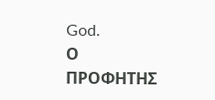God.
Ο ΠΡΟΦΗΤΗΣ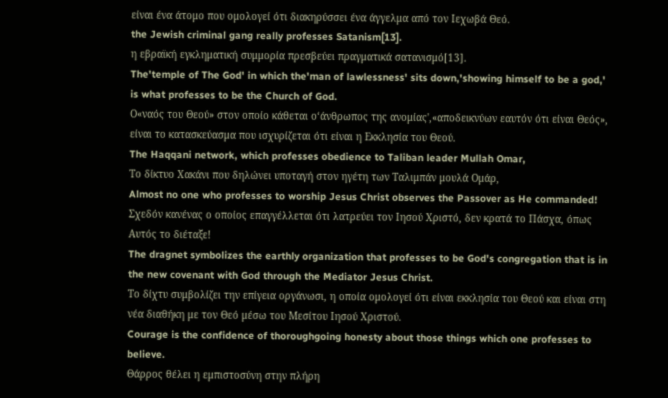είναι ένα άτομο που ομολογεί ότι διακηρύσσει ένα άγγελμα από τον Ιεχωβά Θεό.
the Jewish criminal gang really professes Satanism[13].
η εβραϊκή εγκληματική συμμορία πρεσβεύει πραγματικά σατανισμό[13].
The'temple of The God' in which the'man of lawlessness' sits down,'showing himself to be a god,' is what professes to be the Church of God.
Ο«ναός του Θεού» στον οποίο κάθεται ο‘άνθρωπος της ανομίας',«αποδεικνύων εαυτόν ότι είναι Θεός», είναι το κατασκεύασμα που ισχυρίζεται ότι είναι η Εκκλησία του Θεού.
The Haqqani network, which professes obedience to Taliban leader Mullah Omar,
Το δίκτυο Χακάνι που δηλώνει υποταγή στον ηγέτη των Ταλιμπάν μουλά Ομάρ,
Almost no one who professes to worship Jesus Christ observes the Passover as He commanded!
Σχεδόν κανένας ο οποίος επαγγέλλεται ότι λατρεύει τον Ιησού Χριστό, δεν κρατά το Πάσχα, όπως Αυτός το διέταξε!
The dragnet symbolizes the earthly organization that professes to be God's congregation that is in the new covenant with God through the Mediator Jesus Christ.
Το δίχτυ συμβολίζει την επίγεια οργάνωσι, η οποία ομολογεί ότι είναι εκκλησία του Θεού και είναι στη νέα διαθήκη με τον Θεό μέσω του Μεσίτου Ιησού Χριστού.
Courage is the confidence of thoroughgoing honesty about those things which one professes to believe.
Θάρρος θέλει η εμπιστοσύνη στην πλήρη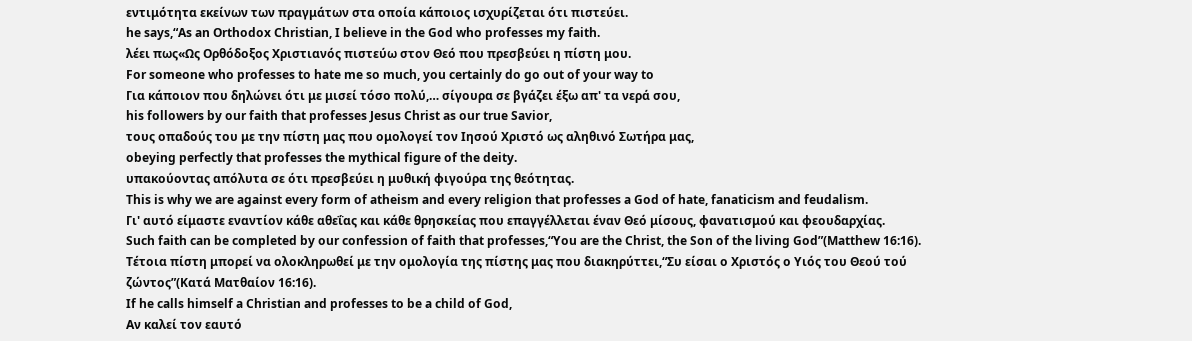εντιμότητα εκείνων των πραγμάτων στα οποία κάποιος ισχυρίζεται ότι πιστεύει.
he says,“As an Orthodox Christian, I believe in the God who professes my faith.
λέει πως«Ως Ορθόδοξος Χριστιανός πιστεύω στον Θεό που πρεσβεύει η πίστη μου.
For someone who professes to hate me so much, you certainly do go out of your way to
Για κάποιον που δηλώνει ότι με μισεί τόσο πολύ,… σίγουρα σε βγάζει έξω απ' τα νερά σου,
his followers by our faith that professes Jesus Christ as our true Savior,
τους οπαδούς του με την πίστη μας που ομολογεί τον Ιησού Χριστό ως αληθινό Σωτήρα μας,
obeying perfectly that professes the mythical figure of the deity.
υπακούοντας απόλυτα σε ότι πρεσβεύει η μυθική φιγούρα της θεότητας.
This is why we are against every form of atheism and every religion that professes a God of hate, fanaticism and feudalism.
Γι' αυτό είμαστε εναντίον κάθε αθεΐας και κάθε θρησκείας που επαγγέλλεται έναν Θεό μίσους, φανατισμού και φεουδαρχίας.
Such faith can be completed by our confession of faith that professes,“You are the Christ, the Son of the living God”(Matthew 16:16).
Τέτοια πίστη μπορεί να ολοκληρωθεί με την ομολογία της πίστης μας που διακηρύττει,“Συ είσαι ο Χριστός ο Υιός του Θεού τού ζώντος”(Κατά Ματθαίον 16:16).
If he calls himself a Christian and professes to be a child of God,
Αν καλεί τον εαυτό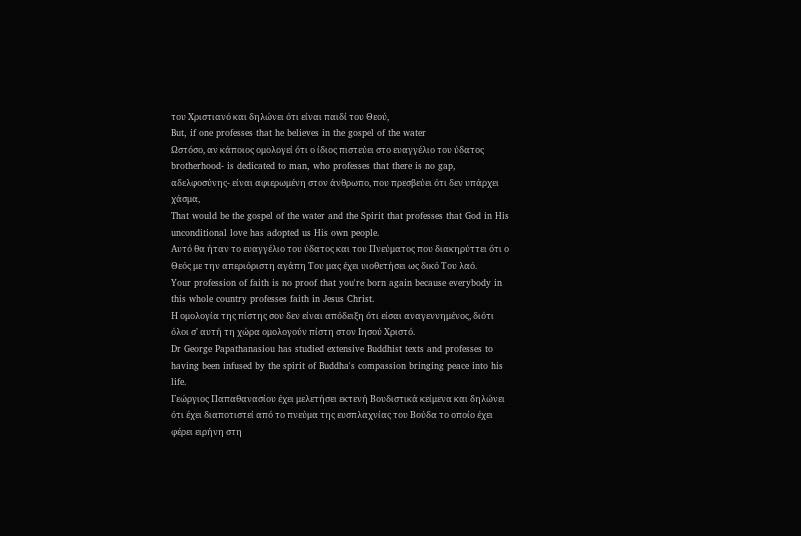του Χριστιανό και δηλώνει ότι είναι παιδί του Θεού,
But, if one professes that he believes in the gospel of the water
Ωστόσο, αν κάποιος ομολογεί ότι ο ίδιος πιστεύει στο ευαγγέλιο του ύδατος
brotherhood- is dedicated to man, who professes that there is no gap,
αδελφοσύνης- είναι αφιερωμένη στον άνθρωπο, που πρεσβεύει ότι δεν υπάρχει χάσμα,
That would be the gospel of the water and the Spirit that professes that God in His unconditional love has adopted us His own people.
Αυτό θα ήταν το ευαγγέλιο του ύδατος και του Πνεύματος που διακηρύττει ότι ο Θεός με την απεριόριστη αγάπη Του μας έχει υιοθετήσει ως δικό Του λαό.
Your profession of faith is no proof that you're born again because everybody in this whole country professes faith in Jesus Christ.
Η ομολογία της πίστης σου δεν είναι απόδειξη ότι είσαι αναγεννημένος, διότι όλοι σ' αυτή τη χώρα ομολογούν πίστη στον Ιησού Χριστό.
Dr George Papathanasiou has studied extensive Buddhist texts and professes to having been infused by the spirit of Buddha's compassion bringing peace into his life.
Γεώργιος Παπαθανασίου έχει μελετήσει εκτενή Βουδιστικά κείμενα και δηλώνει ότι έχει διαποτιστεί από το πνεύμα της ευσπλαχνίας του Βούδα το οποίο έχει φέρει ειρήνη στη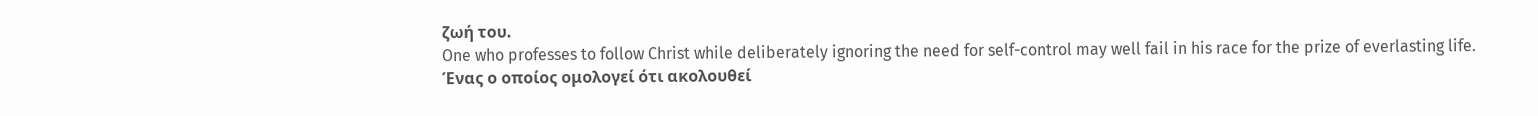ζωή του.
One who professes to follow Christ while deliberately ignoring the need for self-control may well fail in his race for the prize of everlasting life.
Ένας ο οποίος ομολογεί ότι ακολουθεί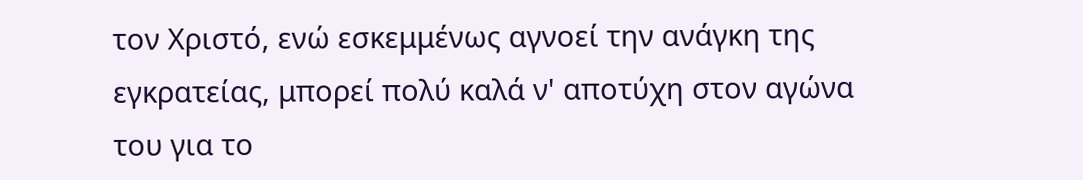τον Χριστό, ενώ εσκεμμένως αγνοεί την ανάγκη της εγκρατείας, μπορεί πολύ καλά ν' αποτύχη στον αγώνα του για το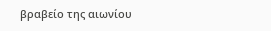βραβείο της αιωνίου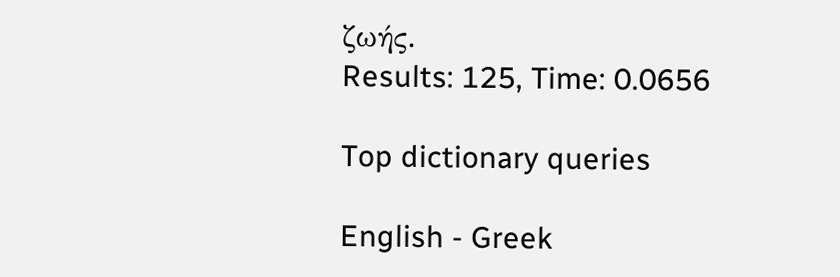ζωής.
Results: 125, Time: 0.0656

Top dictionary queries

English - Greek